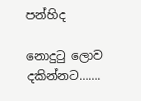පන්හිද

නොදුටු ලොව දකින්නට…….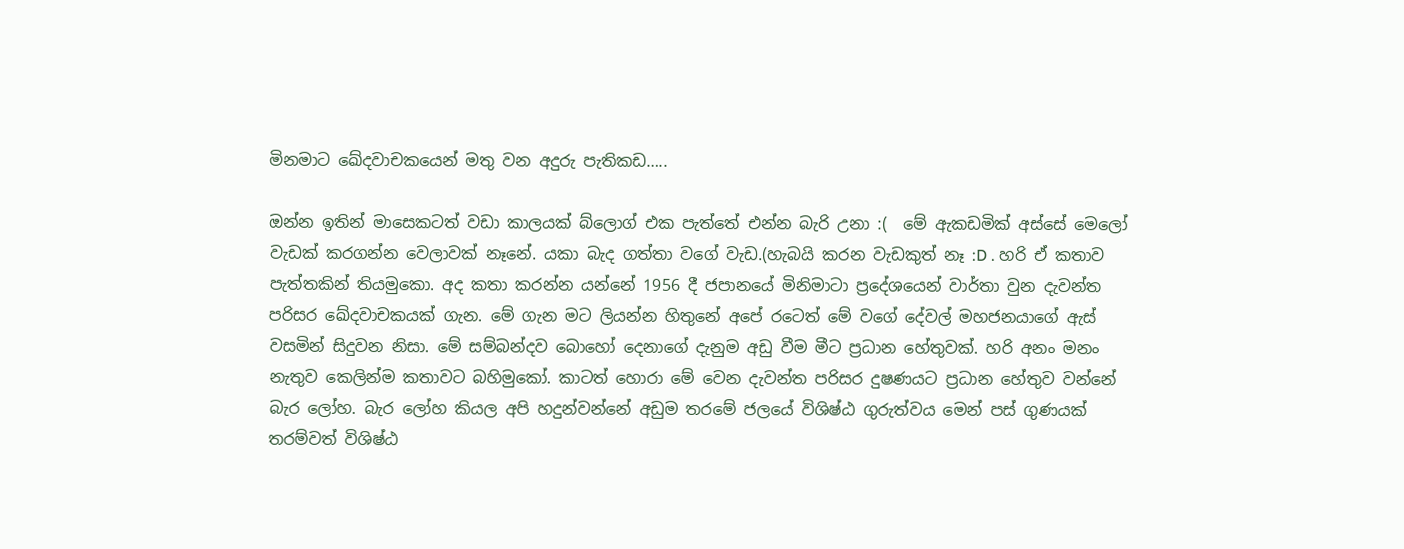මිනමාට ඛේදවාචකයෙන් මතු වන අදුරු පැතිකඩ…..

ඔන්න ඉතින් මාසෙකටත් වඩා කාලයක් බ්ලොග් එක පැත්තේ එන්න බැරි උනා :(  මේ ඇකඩමික් අස්සේ මෙලෝ වැඩක් කරගන්න වෙලාවක් නෑනේ. යකා බැද ගත්තා වගේ වැඩ.(හැබයි කරන වැඩකුත් නෑ :D . හරි ඒ කතාව පැත්තකින් තියමුකො. අද කතා කරන්න යන්නේ 1956 දී ජපානයේ මිනිමාටා ප්‍රදේශයෙන් වාර්තා වුන දැවන්ත පරිසර ඛේදවාචකයක් ගැන. මේ ගැන මට ලියන්න හිතුනේ අපේ රටෙත් මේ වගේ දේවල් මහජනයාගේ ඇස් වසමින් සිදුවන නිසා. මේ සම්බන්දව බොහෝ දෙනාගේ දැනුම අඩු වීම මීට ප්‍රධාන හේතුවක්. හරි අනං මනං නැතුව කෙලින්ම කතාවට බහිමුකෝ. කාටත් හොරා මේ වෙන දැවන්ත පරිසර දුෂණයට ප්‍රධාන හේතුව වන්නේ බැර ලෝහ. බැර ලෝහ කියල අපි හදුන්වන්නේ අඩුම තරමේ ජලයේ විශිෂ්ඨ ගුරුත්වය මෙන් පස් ගුණයක් තරම්වත් විශිෂ්ඨ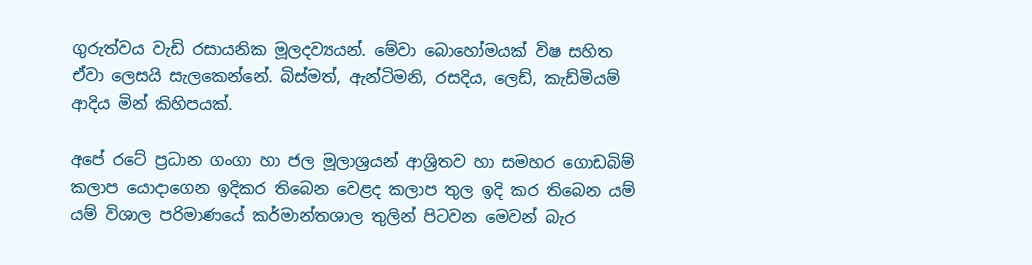ගුරුත්වය වැඩි රසායනික මූලදව්‍යයන්. මේවා බොහෝමයක් විෂ සහිත ඒවා ලෙසයි සැලකෙන්නේ. බිස්මත්, ඇන්ටිමනි, රසදිය, ලෙඩ්, කැඩ්මියම් ආදිය මින් කිහිපයක්.

අපේ රටේ ප්‍රධාන ගංගා හා ජල මූලාශ්‍රයන් ආශ්‍රිතව හා සමහර ගොඩබිම් කලාප යොදාගෙන ඉදිකර තිබෙන වෙළද කලාප තුල ඉදි කර තිබෙන යම් යම් විශාල පරිමාණයේ කර්මාන්තශාල තුලින් පිටවන මෙවන් බැර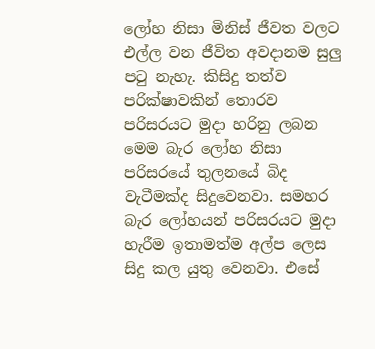ලෝහ නිසා මිනිස් ජීවත වලට එල්ල වන ජීවිත අවදානම සුලු පටු නැහැ. කිසිදු තත්ව පරික්ෂාවකින් තොරව පරිසරයට මුදා හරිනු ලබන මෙම බැර ලෝහ නිසා පරිසරයේ තුලනයේ බිද වැටීමක්ද සිදුවෙනවා. සමහර බැර ලෝහයන් පරිසරයට මුදා හැරීම ඉතාමත්ම අල්ප ලෙස සිදු කල යුතු වෙනවා. එසේ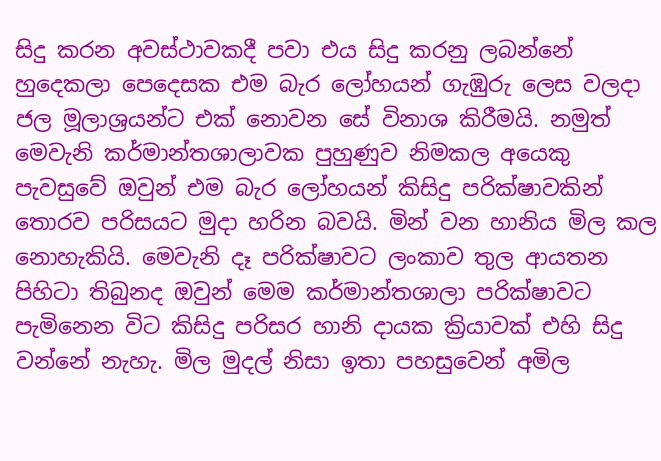සිදු කරන අවස්ථාවකදී පවා එය සිදු කරනු ලබන්නේ හුදෙකලා පෙදෙසක එම බැර ලෝහයන් ගැඹුරු ලෙස වලදා ජල මූලාශ්‍රයන්ට එක් නොවන සේ විනාශ කිරීමයි. නමුත් මෙවැනි කර්මාන්තශාලාවක පුහුණුව නිමකල අයෙකු පැවසුවේ ඔවුන් එම බැර ලෝහයන් කිසිදු පරික්ෂාවකින් තොරව පරිසයට මුදා හරින බවයි. මින් වන හානිය මිල කල නොහැකියි. මෙවැනි දෑ පරික්ෂාවට ලංකාව තුල ආයතන පිහිටා තිබුනද ඔවුන් මෙම කර්මාන්තශාලා පරික්ෂාවට පැමිනෙන විට කිසිදු පරිසර හානි දායක ක්‍රියාවක් එහි සිදු වන්නේ නැහැ. මිල මුදල් නිසා ඉතා පහසුවෙන් අමිල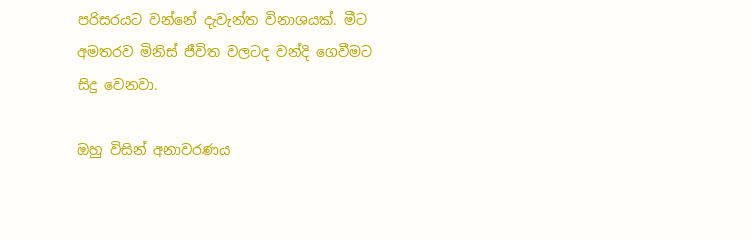පරිසරයට වන්නේ දැවැන්ත විනාශයක්. මීට අමතරව මිනිස් ජීවිත වලටද වන්දි ගෙවීමට සිදු වෙනවා.

ඔහු විසින් අනාවරණය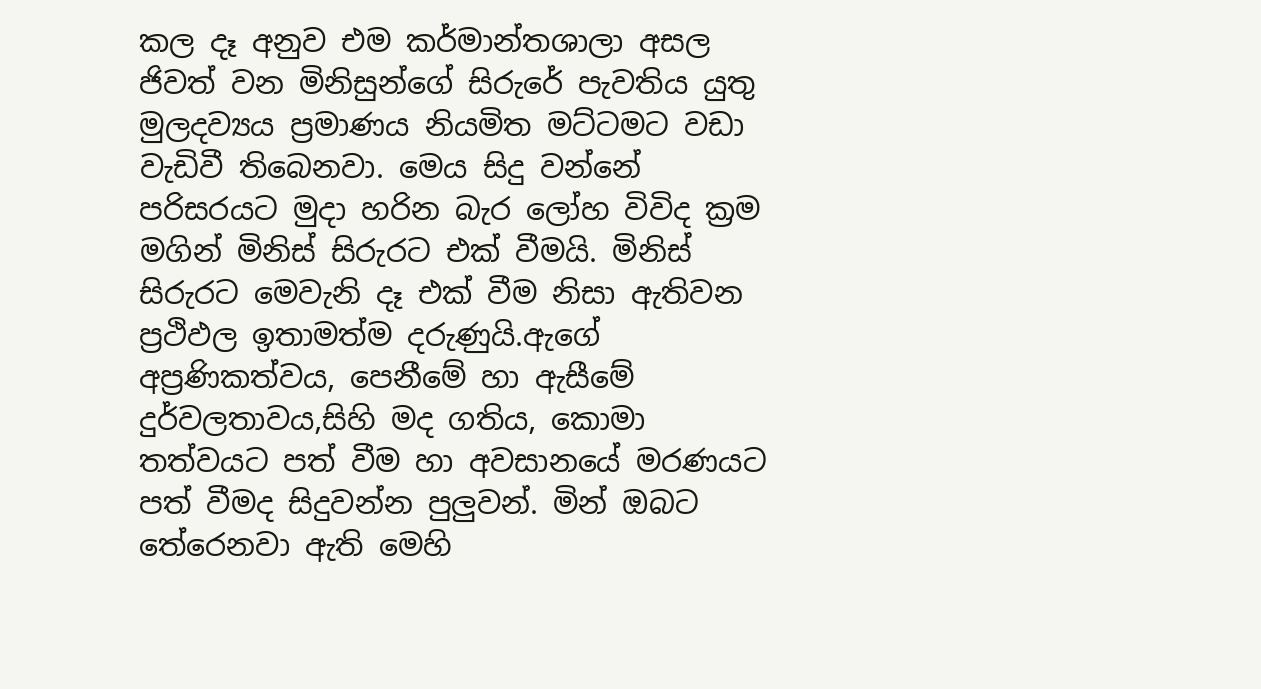කල දෑ අනුව එම කර්මාන්තශාලා අසල ජිවත් වන මිනිසුන්ගේ සිරුරේ පැවතිය යුතු මුලදව්‍යය ප්‍රමාණය නියමිත මට්ටමට වඩා වැඩිවී තිබෙනවා. මෙය සිදු වන්නේ පරිසරයට මුදා හරින බැර ලෝහ විවිද ක්‍රම මගින් මිනිස් සිරුරට එක් වීමයි. මිනිස් සිරුරට මෙවැනි දෑ එක් වීම නිසා ඇතිවන ප්‍රථිඵල ඉතාමත්ම දරුණුයි.ඇගේ අප්‍රණිකත්වය, පෙනීමේ හා ඇසීමේ දුර්වලතාවය,සිහි මද ගතිය, කොමා තත්වයට පත් වීම හා අවසානයේ මරණයට පත් වීමද සිදුවන්න පුලුවන්. මින් ඔබට තේරෙනවා ඇති මෙහි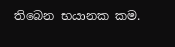තිබෙන භයානක කම.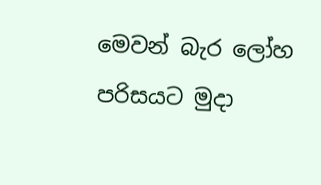මෙවන් බැර ලෝහ පරිසයට මුදා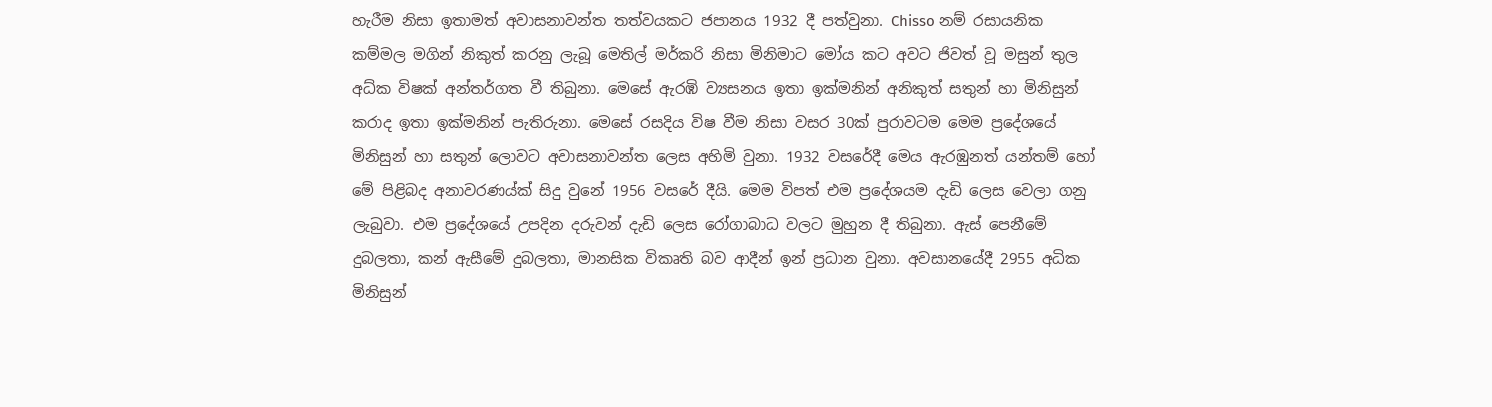හැරීම නිසා ඉතාමත් අවාසනාවන්ත තත්වයකට ජපානය 1932 දී පත්වුනා. Chisso නම් රසායනික කම්මල මගින් නිකුත් කරනු ලැබූ මෙතිල් මර්කරි නිසා මිනිමාට මෝය කට අවට ජිවත් වූ මසුන් තුල අධ්ක විෂක් අන්තර්ගත වී තිබුනා. මෙසේ ඇරඹි ව්‍යසනය ඉතා ඉක්මනින් අනිකුත් සතුන් හා මිනිසුන් කරාද ඉතා ඉක්මනින් පැතිරුනා. මෙසේ රසදිය විෂ වීම නිසා වසර 30ක් පුරාවටම මෙම ප්‍රදේශයේ මිනිසුන් හා සතුන් ලොවට අවාසනාවන්ත ලෙස අහිමි වුනා. 1932 වසරේදී මෙය ඇරඹුනත් යන්තම් හෝ මේ පිළිබද අනාවරණය්ක් සිදු වුනේ 1956 වසරේ දීයි. මෙම විපත් එම ප්‍රදේශයම දැඩි ලෙස වෙලා ගනු ලැබුවා. එම ප්‍රදේශයේ උපදින දරුවන් දැඩි ලෙස රෝගාබාධ වලට මුහුන දී තිබුනා. ඇස් පෙනීමේ දුබලතා, කන් ඇසීමේ දුබලතා, මානසික විකෘති බව ආදීන් ඉන් ප්‍රධාන වුනා. අවසානයේදී 2955 අධික මිනිසුන්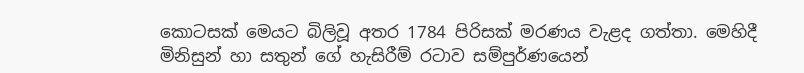කොටසක් මෙයට බිලිවූ අතර 1784 පිරිසක් මරණය වැළද ගත්තා. මෙහිදී මිනිසුන් හා සතුන් ගේ හැසිරීම් රටාව සම්පුර්ණයෙන්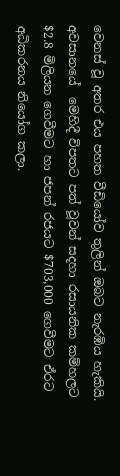වෙනස් වූ අතර එය පහත වීඩියෝව තුලින් ඔබට නැරඹිය හැකියි. අවසානයේ  මෙහිදී විපතට පත් වූවන් සදහා රසායනික කම්හලට $2.8 මිලියන ගෙවීමට හා ජපන් රජයට $703,000 ගෙවීමට ඒරට අධිකරනය නියෝග කලා.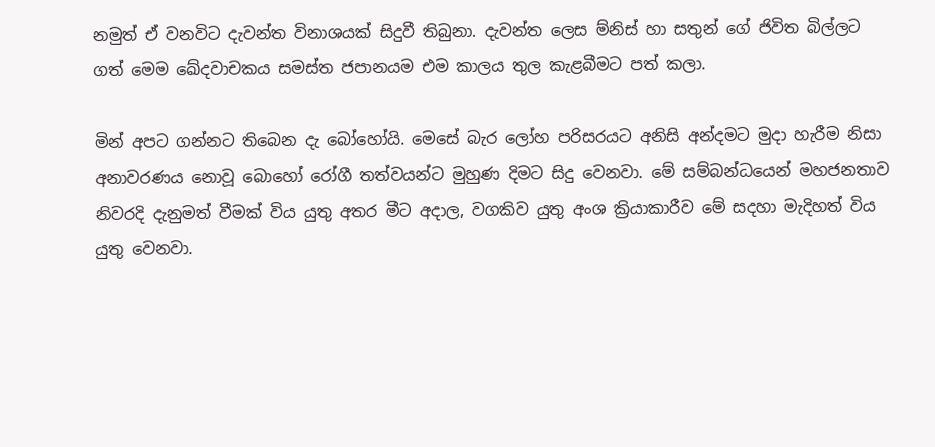නමුත් ඒ වනවිට දැවන්ත විනාශයක් සිදුවී තිබුනා. දැවන්ත ලෙස ම්නිස් හා සතුන් ගේ ජිවිත බිල්ලට ගත් මෙම ඛේදවාචකය සමස්ත ජපානයම එම කාලය තුල කැළබීමට පත් කලා.

මින් අපට ගන්නට තිබෙන දැ බෝහෝයි. මෙසේ බැර ලෝහ පරිසරයට අනිසි අන්දමට මුදා හැරීම නිසා අනාවරණය නොවූ බොහෝ රෝගී තත්වයන්ට මුහුණ දිමට සිදු වෙනවා. මේ සම්බන්ධයෙන් මහජනතාව නිවරදි දැනුමත් වීමක් විය යුතු අතර මීට අදාල, වගකිව යුතු අංශ ක්‍රියාකාරීව මේ සදහා මැදිහත් විය යුතු වෙනවා.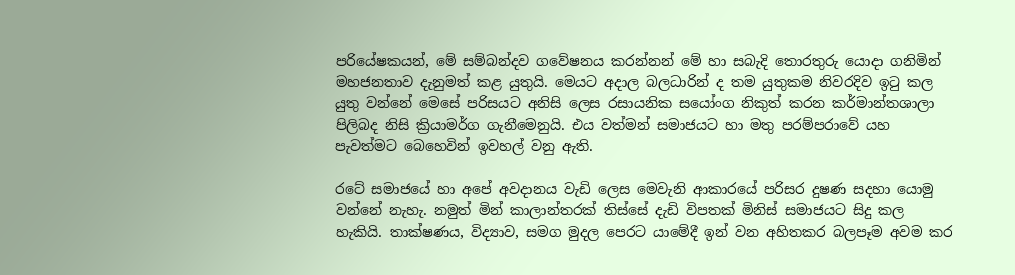පරියේෂකයන්, මේ සම්බන්දව ගවේෂනය කරන්නන් මේ හා සබැදි තොරතුරු යොදා ගනිමින් මහජනතාව දැනුමත් කළ යුතුයි. මෙයට අදාල බලධාරින් ද තම යුතුකම නිවරදිව ඉටු කල යුතු වන්නේ මෙසේ පරිසයට අනිසි ලෙස රසායනික සයෝංග නිකුත් කරන කර්මාන්තශාලා පිලිබද නිසි ක්‍රියාමර්ග ගැනීමෙනුයි. එය වත්මන් සමාජයට හා මතු පරම්පරාවේ යහ පැවත්මට බෙහෙවින් ඉවහල් වනු ඇති.

රටේ සමාජයේ හා අපේ අවදානය වැඩි ලෙස මෙවැනි ආකාරයේ පරිසර දුෂණ සදහා යොමු වන්නේ නැහැ. නමුත් මින් කාලාන්තරක් තිස්සේ දැඩි විපතක් මිනිස් සමාජයට සිදු කල හැකියි. තාක්ෂණය, විද්‍යාව, සමග මුදල පෙරට යාමේදී ඉන් වන අහිතකර බලපෑම අවම කර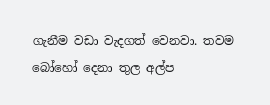ගැනීම වඩා වැදගත් වෙනවා. තවම බෝහෝ දෙනා තුල අල්ප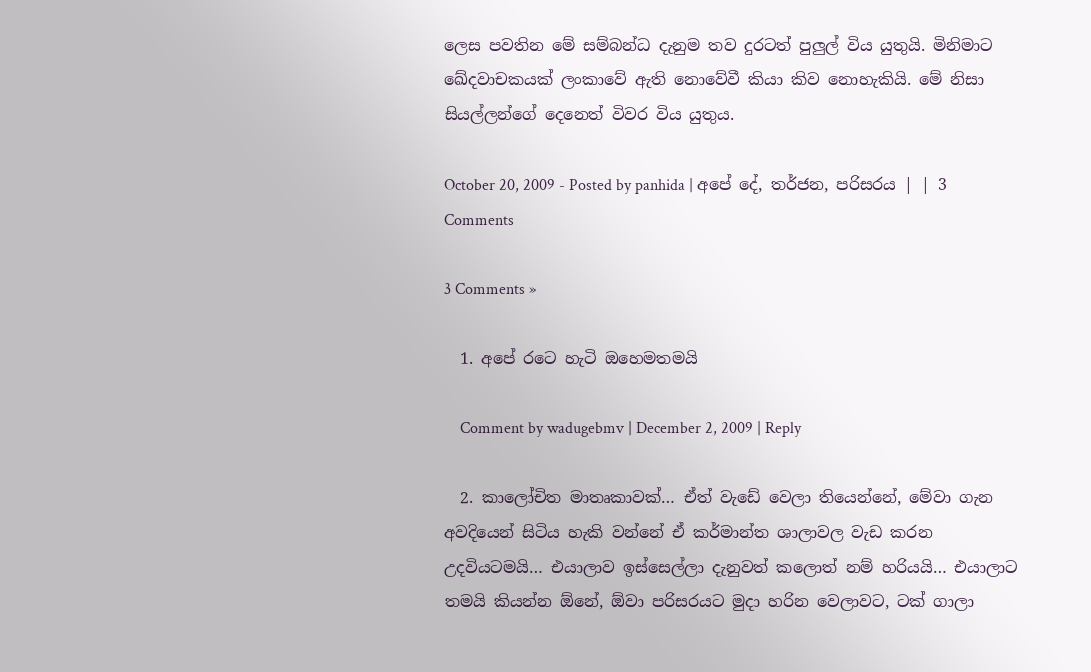ලෙස පවතින මේ සම්බන්ධ දැනුම තව දුරටත් පුලුල් විය යුතුයි. මිනිමාට ඛේදවාචකයක් ලංකාවේ ඇති නොවේවී කියා කිව නොහැකියි. මේ නිසා සියල්ලන්ගේ දෙනෙත් විවර විය යුතුය.

October 20, 2009 - Posted by panhida | අපේ දේ, තර්ජන, පරිසරය | | 3 Comments

3 Comments »

  1. අපේ රටෙ හැටි ඔහෙමතමයි

    Comment by wadugebmv | December 2, 2009 | Reply

  2. කාලෝචිත මාතෘකාවක්… ඒත් වැඩේ වෙලා තියෙන්නේ, මේවා ගැන අවදියෙන් සිටිය හැකි වන්නේ ඒ කර්මාන්ත ශාලාවල වැඩ කරන උදවියටමයි… එයාලාව ඉස්සෙල්ලා දැනුවත් කලොත් නම් හරියයි… එයාලාට තමයි කියන්න ඕනේ, ඕවා පරිසරයට මුදා හරින වෙලාවට, ටක් ගාලා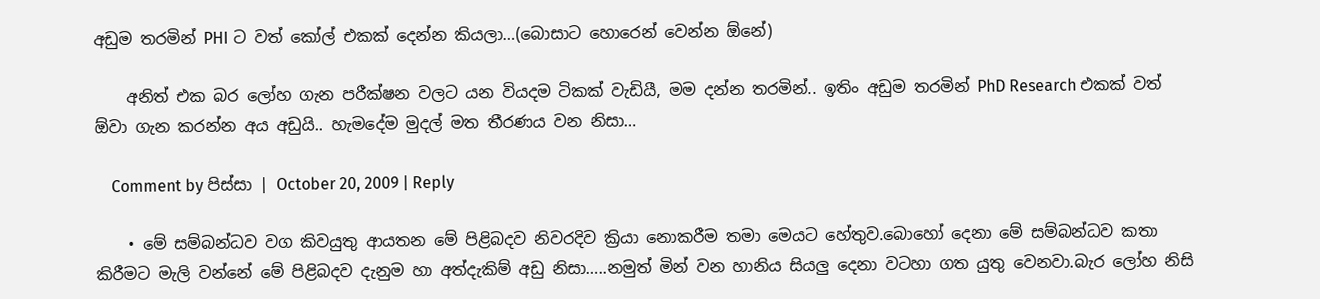අඩුම තරමින් PHI ට වත් කෝල් එකක් දෙන්න කියලා…(බොසාට හොරෙන් වෙන්න ඕනේ)

    අනිත් එක බර ලෝහ ගැන පරීක්ෂන වලට යන වියදම ටිකක් වැඩියී, මම දන්න තරමින්.. ඉතිං අඩුම තරමින් PhD Research එකක් වත් ඕවා ගැන කරන්න අය අඩුයි.. හැමදේම මුදල් මත තීරණය වන නිසා…

    Comment by පිස්සා | October 20, 2009 | Reply

    • මේ සම්බන්ධව වග කිවයුතු ආයතන මේ පිළිබදව නිවරදිව ක්‍රියා නොකරීම තමා මෙයට හේතුව.බොහෝ දෙනා මේ සම්බන්ධව කතා කිරීමට මැලි වන්නේ මේ පිළිබදව දැනුම හා අත්දැකිම් අඩු නිසා…..නමුත් මින් වන හානිය සියලු දෙනා වටහා ගත යුතු වෙනවා.බැර ලෝහ නිසි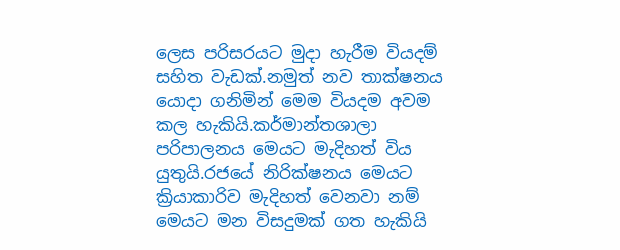ලෙස පරිසරයට මුදා හැරීම වියදම් සහිත වැඩක්.නමුත් නව තාක්ෂනය යොදා ගනිමින් මෙම වියදම අවම කල හැකියි.කර්මාන්තශාලා පරිපාලනය මෙයට මැදිහත් විය යුතුයි.රජයේ නිරික්ෂනය මෙයට ක්‍රියාකාරිව මැදිහත් වෙනවා නම් මෙයට මන විසදුමක් ගත හැකියි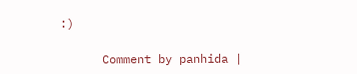:)

      Comment by panhida |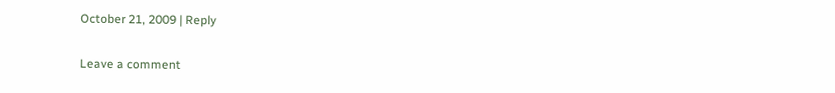October 21, 2009 | Reply


Leave a comment